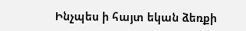Ինչպես ի հայտ եկան ձեռքի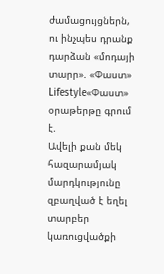ժամացույցներն, ու ինչպես դրանք դարձան «մոդայի տարր». «Փաստ»
Lifestyle«Փաստ» օրաթերթը գրում է.
Ավելի քան մեկ հազարամյակ մարդկությունը զբաղված է եղել տարբեր կառուցվածքի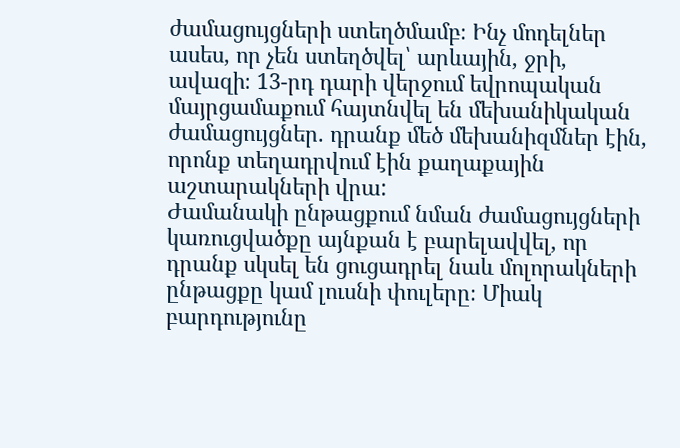ժամացույցների ստեղծմամբ։ Ինչ մոդելներ ասես, որ չեն ստեղծվել՝ արևային, ջրի, ավազի։ 13-րդ դարի վերջում եվրոպական մայրցամաքում հայտնվել են մեխանիկական ժամացույցներ. դրանք մեծ մեխանիզմներ էին, որոնք տեղադրվում էին քաղաքային աշտարակների վրա:
Ժամանակի ընթացքում նման ժամացույցների կառուցվածքը այնքան է բարելավվել, որ դրանք սկսել են ցուցադրել նաև մոլորակների ընթացքը կամ լուսնի փուլերը։ Միակ բարդությունը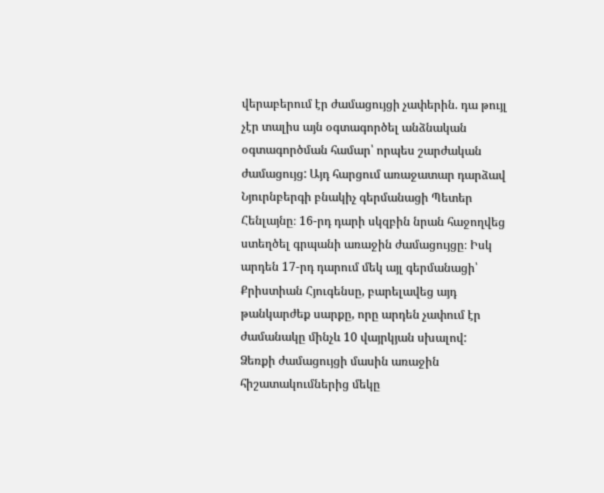վերաբերում էր ժամացույցի չափերին. դա թույլ չէր տալիս այն օգտագործել անձնական օգտագործման համար՝ որպես շարժական ժամացույց: Այդ հարցում առաջատար դարձավ Նյուրնբերգի բնակիչ գերմանացի Պետեր Հենլայնը։ 16-րդ դարի սկզբին նրան հաջողվեց ստեղծել գրպանի առաջին ժամացույցը։ Իսկ արդեն 17-րդ դարում մեկ այլ գերմանացի՝ Քրիստիան Հյուգենսը, բարելավեց այդ թանկարժեք սարքը, որը արդեն չափում էր ժամանակը մինչև 10 վայրկյան սխալով:
Ձեռքի ժամացույցի մասին առաջին հիշատակումներից մեկը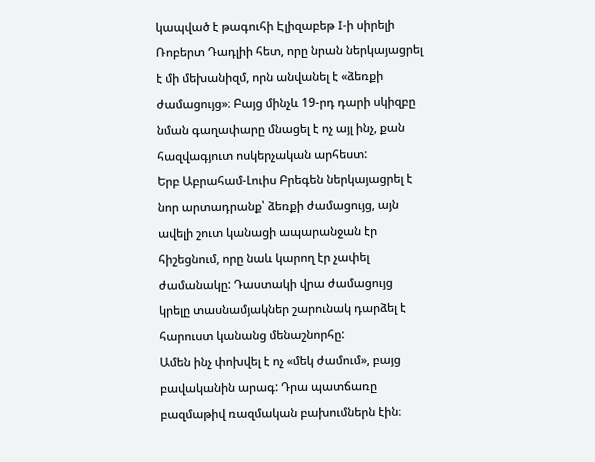կապված է թագուհի Էլիզաբեթ I-ի սիրելի Ռոբերտ Դադլիի հետ, որը նրան ներկայացրել է մի մեխանիզմ, որն անվանել է «ձեռքի ժամացույց»։ Բայց մինչև 19-րդ դարի սկիզբը նման գաղափարը մնացել է ոչ այլ ինչ, քան հազվագյուտ ոսկերչական արհեստ:
Երբ Աբրահամ-Լուիս Բրեգեն ներկայացրել է նոր արտադրանք՝ ձեռքի ժամացույց, այն ավելի շուտ կանացի ապարանջան էր հիշեցնում, որը նաև կարող էր չափել ժամանակը: Դաստակի վրա ժամացույց կրելը տասնամյակներ շարունակ դարձել է հարուստ կանանց մենաշնորհը:
Ամեն ինչ փոխվել է ոչ «մեկ ժամում», բայց բավականին արագ: Դրա պատճառը բազմաթիվ ռազմական բախումներն էին։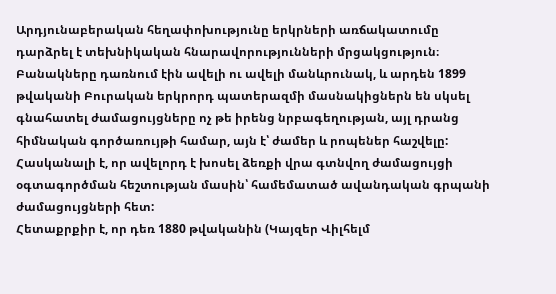Արդյունաբերական հեղափոխությունը երկրների առճակատումը դարձրել է տեխնիկական հնարավորությունների մրցակցություն։ Բանակները դառնում էին ավելի ու ավելի մանևրունակ, և արդեն 1899 թվականի Բուրական երկրորդ պատերազմի մասնակիցներն են սկսել գնահատել ժամացույցները ոչ թե իրենց նրբագեղության, այլ դրանց հիմնական գործառույթի համար, այն է՝ ժամեր և րոպեներ հաշվելը:
Հասկանալի է, որ ավելորդ է խոսել ձեռքի վրա գտնվող ժամացույցի օգտագործման հեշտության մասին՝ համեմատած ավանդական գրպանի ժամացույցների հետ:
Հետաքրքիր է, որ դեռ 1880 թվականին (Կայզեր Վիլհելմ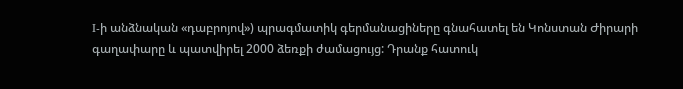I-ի անձնական «դաբրոյով») պրագմատիկ գերմանացիները գնահատել են Կոնստան Ժիրարի գաղափարը և պատվիրել 2000 ձեռքի ժամացույց: Դրանք հատուկ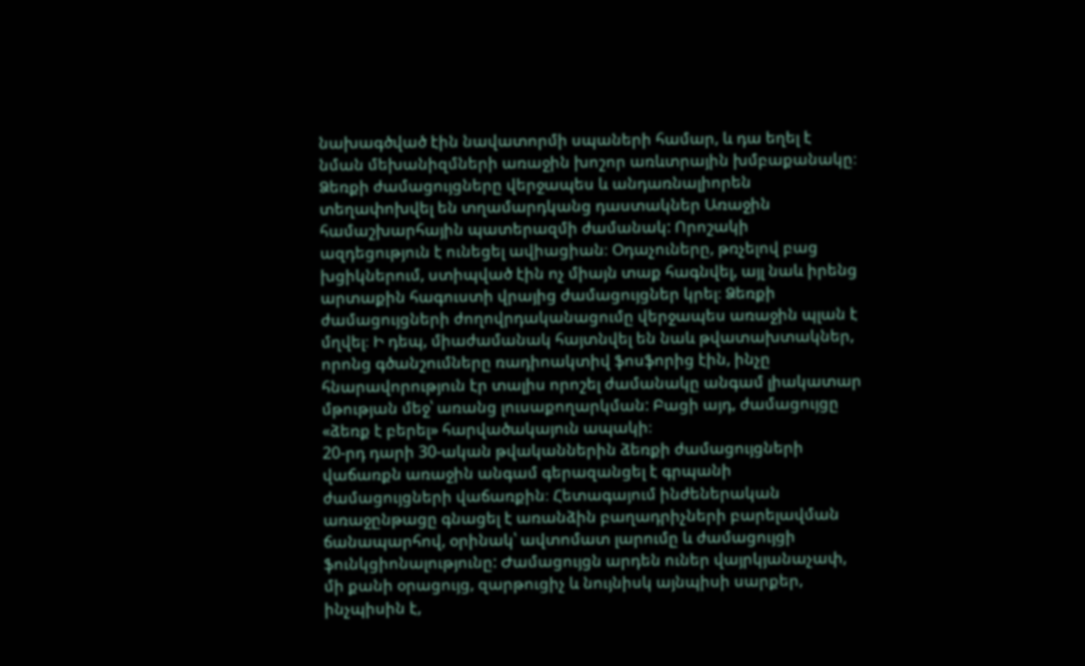նախագծված էին նավատորմի սպաների համար, և դա եղել է նման մեխանիզմների առաջին խոշոր առևտրային խմբաքանակը։
Ձեռքի ժամացույցները վերջապես և անդառնալիորեն տեղափոխվել են տղամարդկանց դաստակներ Առաջին համաշխարհային պատերազմի ժամանակ: Որոշակի ազդեցություն է ունեցել ավիացիան։ Օդաչուները, թռչելով բաց խցիկներում, ստիպված էին ոչ միայն տաք հագնվել, այլ նաև իրենց արտաքին հագուստի վրայից ժամացույցներ կրել։ Ձեռքի ժամացույցների ժողովրդականացումը վերջապես առաջին պլան է մղվել։ Ի դեպ, միաժամանակ հայտնվել են նաև թվատախտակներ, որոնց գծանշումները ռադիոակտիվ ֆոսֆորից էին, ինչը հնարավորություն էր տալիս որոշել ժամանակը անգամ լիակատար մթության մեջ՝ առանց լուսաքողարկման: Բացի այդ, ժամացույցը «ձեռք է բերել» հարվածակայուն ապակի։
20-րդ դարի 30-ական թվականներին ձեռքի ժամացույցների վաճառքն առաջին անգամ գերազանցել է գրպանի ժամացույցների վաճառքին։ Հետագայում ինժեներական առաջընթացը գնացել է առանձին բաղադրիչների բարելավման ճանապարհով, օրինակ՝ ավտոմատ լարումը և ժամացույցի ֆունկցիոնալությունը: Ժամացույցն արդեն ուներ վայրկյանաչափ, մի քանի օրացույց, զարթուցիչ և նույնիսկ այնպիսի սարքեր, ինչպիսին է,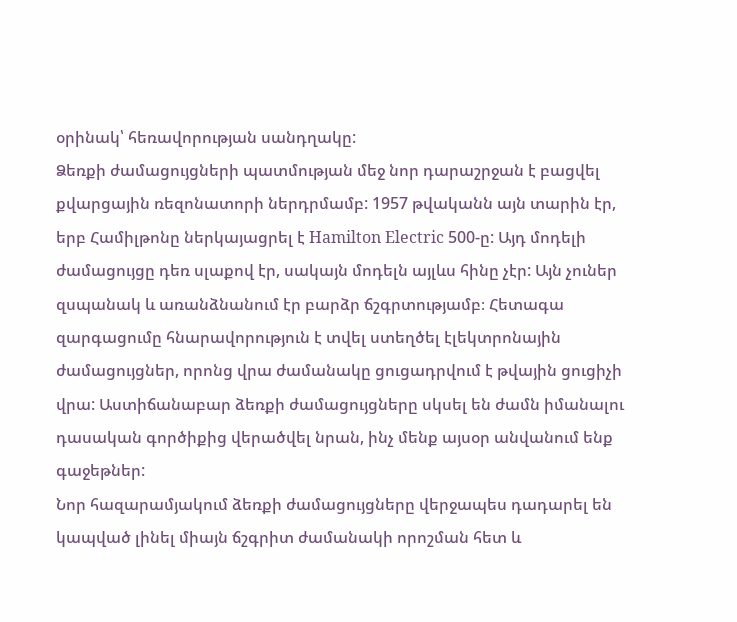օրինակ՝ հեռավորության սանդղակը:
Ձեռքի ժամացույցների պատմության մեջ նոր դարաշրջան է բացվել քվարցային ռեզոնատորի ներդրմամբ: 1957 թվականն այն տարին էր, երբ Համիլթոնը ներկայացրել է Hamilton Electric 500-ը: Այդ մոդելի ժամացույցը դեռ սլաքով էր, սակայն մոդելն այլևս հինը չէր: Այն չուներ զսպանակ և առանձնանում էր բարձր ճշգրտությամբ։ Հետագա զարգացումը հնարավորություն է տվել ստեղծել էլեկտրոնային ժամացույցներ, որոնց վրա ժամանակը ցուցադրվում է թվային ցուցիչի վրա: Աստիճանաբար ձեռքի ժամացույցները սկսել են ժամն իմանալու դասական գործիքից վերածվել նրան, ինչ մենք այսօր անվանում ենք գաջեթներ:
Նոր հազարամյակում ձեռքի ժամացույցները վերջապես դադարել են կապված լինել միայն ճշգրիտ ժամանակի որոշման հետ և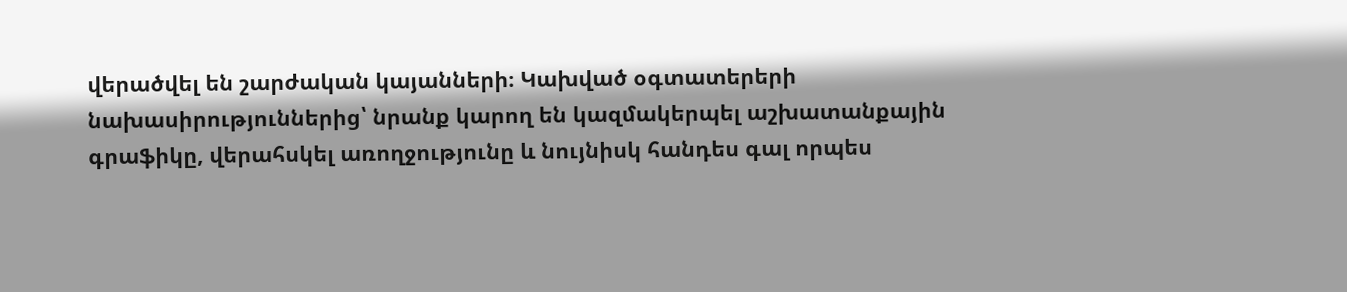վերածվել են շարժական կայանների։ Կախված օգտատերերի նախասիրություններից՝ նրանք կարող են կազմակերպել աշխատանքային գրաֆիկը, վերահսկել առողջությունը և նույնիսկ հանդես գալ որպես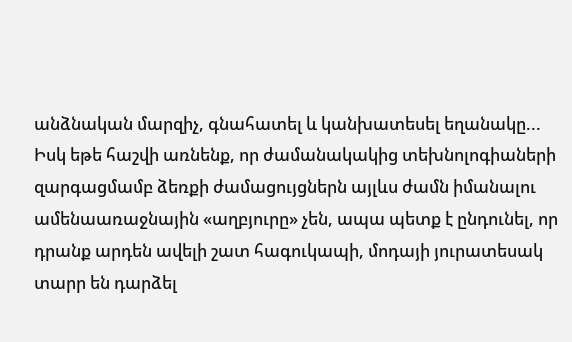անձնական մարզիչ, գնահատել և կանխատեսել եղանակը...
Իսկ եթե հաշվի առնենք, որ ժամանակակից տեխնոլոգիաների զարգացմամբ ձեռքի ժամացույցներն այլևս ժամն իմանալու ամենաառաջնային «աղբյուրը» չեն, ապա պետք է ընդունել, որ դրանք արդեն ավելի շատ հագուկապի, մոդայի յուրատեսակ տարր են դարձել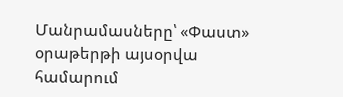Մանրամասները՝ «Փաստ» օրաթերթի այսօրվա համարում